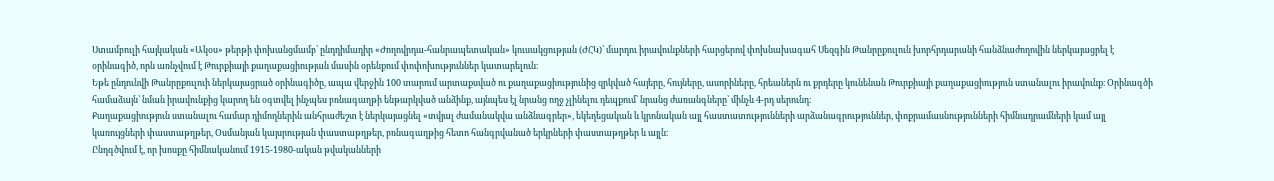Ստամբուլի հայկական «Ակօս» թերթի փոխանցմամբ՝ ընդդիմադիր «Ժողովրդա-հանրապետական» կուսակցության (ԺՀԿ)՝ մարդու իրավունքների հարցերով փոխնախագահ Սեզգին Թանրըքուլուն խորհրդարանի հանձնաժողովին ներկայացրել է օրինագիծ, որն առնչվում է Թուրքիայի քաղաքացիության մասին օրենքում փոփոխություններ կատարելուն։
Եթե ընդունվի Թանրըքուլուի ներկայացրած օրինագիծը, ապա վերջին 100 տարում արտաքսված ու քաղաքացիությունից զրկված հայերը, հույները, ասորիները, հրեաներն ու քրդերը կունենան Թուրքիայի քաղաքացիություն ստանալու իրավունք։ Օրինագծի համաձայն՝ նման իրավունքից կարող են օգտվել ինչպես բռնագաղթի ենթարկված անձինք, այնպես էլ նրանց ողջ չլինելու դեպքում՝ նրանց ժառանգները՝ մինչև 4-րդ սերունդ։
Քաղաքացիություն ստանալու համար դիմողներին անհրաժեշտ է ներկայացնել «տվյալ ժամանակվա անձնագրեր», եկեղեցական և կրոնական այլ հաստատությունների արձանագրություններ, փոքրամասնությունների հիմնադրամների կամ այլ կառույցների փաստաթղթեր, Օսմանյան կայսրության փաստաթղթեր, բռնագաղթից հետո հանգրվանած երկրների փաստաթղթեր և այլն։
Ընդգծվում է, որ խոսքը հիմնականում 1915-1980-ական թվականների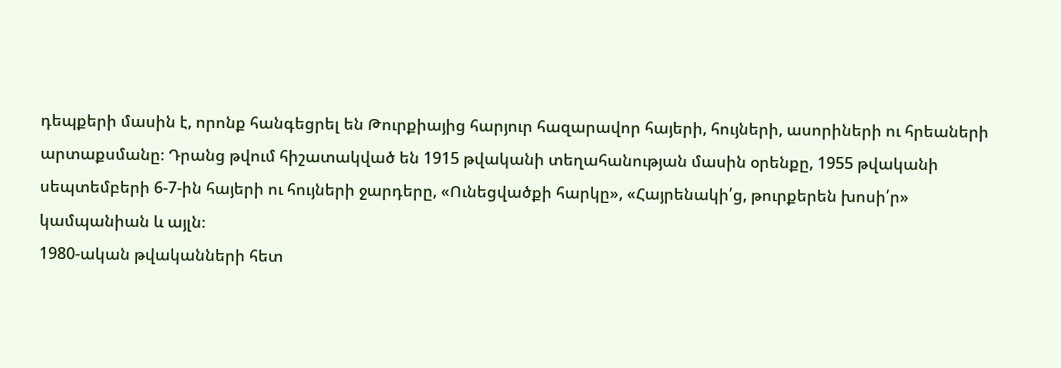դեպքերի մասին է, որոնք հանգեցրել են Թուրքիայից հարյուր հազարավոր հայերի, հույների, ասորիների ու հրեաների արտաքսմանը։ Դրանց թվում հիշատակված են 1915 թվականի տեղահանության մասին օրենքը, 1955 թվականի սեպտեմբերի 6-7-ին հայերի ու հույների ջարդերը, «Ունեցվածքի հարկը», «Հայրենակի՛ց, թուրքերեն խոսի՛ր» կամպանիան և այլն։
1980-ական թվականների հետ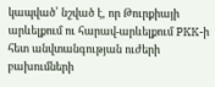կապված՝ նշված է, որ Թուրքիայի արևելքում ու հարավ-արևելքում PKK-ի հետ անվտանգության ուժերի բախումների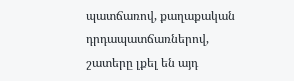պատճառով, քաղաքական դրդապատճառներով, շատերը լքել են այդ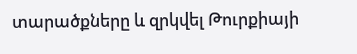տարածքները և զրկվել Թուրքիայի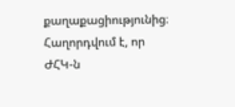քաղաքացիությունից։ Հաղորդվում է, որ ԺՀԿ-ն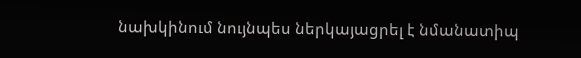նախկինում նույնպես ներկայացրել է նմանատիպ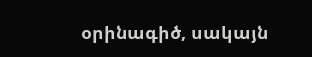օրինագիծ, սակայն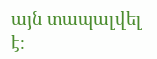այն տապալվել է։